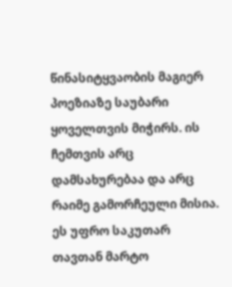წინასიტყვაობის მაგიერ პოეზიაზე საუბარი ყოველთვის მიჭირს. ის ჩემთვის არც დამსახურებაა და არც რაიმე გამორჩეული მისია. ეს უფრო საკუთარ თავთან მარტო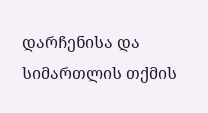დარჩენისა და სიმართლის თქმის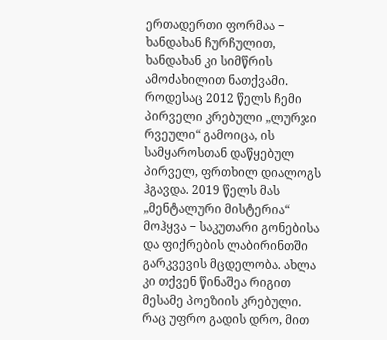ერთადერთი ფორმაა − ხანდახან ჩურჩულით, ხანდახან კი სიმწრის ამოძახილით ნათქვამი.
როდესაც 2012 წელს ჩემი პირველი კრებული „ლურჯი რვეული“ გამოიცა, ის სამყაროსთან დაწყებულ პირველ, ფრთხილ დიალოგს ჰგავდა. 2019 წელს მას „მენტალური მისტერია“ მოჰყვა − საკუთარი გონებისა და ფიქრების ლაბირინთში გარკვევის მცდელობა. ახლა კი თქვენ წინაშეა რიგით მესამე პოეზიის კრებული. რაც უფრო გადის დრო, მით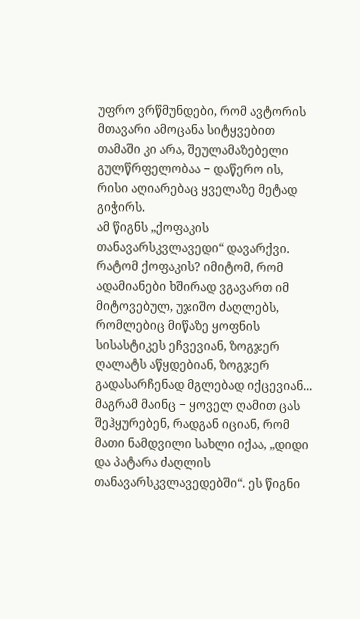უფრო ვრწმუნდები, რომ ავტორის მთავარი ამოცანა სიტყვებით თამაში კი არა, შეულამაზებელი გულწრფელობაა − დაწერო ის, რისი აღიარებაც ყველაზე მეტად გიჭირს.
ამ წიგნს „ქოფაკის თანავარსკვლავედი“ დავარქვი. რატომ ქოფაკის? იმიტომ, რომ ადამიანები ხშირად ვგავართ იმ მიტოვებულ, უჯიშო ძაღლებს, რომლებიც მიწაზე ყოფნის სისასტიკეს ეჩვევიან, ზოგჯერ ღალატს აწყდებიან, ზოგჯერ გადასარჩენად მგლებად იქცევიან... მაგრამ მაინც − ყოველ ღამით ცას შეჰყურებენ, რადგან იციან, რომ მათი ნამდვილი სახლი იქაა, „დიდი და პატარა ძაღლის თანავარსკვლავედებში“. ეს წიგნი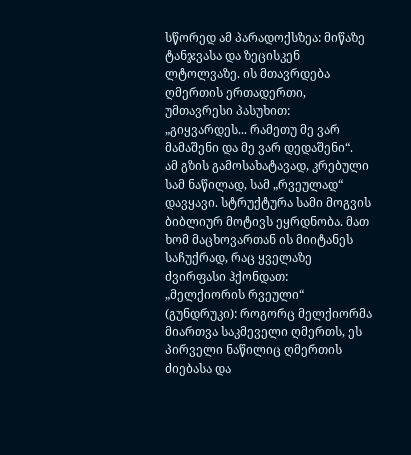სწორედ ამ პარადოქსზეა: მიწაზე ტანჯვასა და ზეცისკენ ლტოლვაზე. ის მთავრდება ღმერთის ერთადერთი, უმთავრესი პასუხით: „გიყვარდეს... რამეთუ მე ვარ მამაშენი და მე ვარ დედაშენი“.
ამ გზის გამოსახატავად, კრებული სამ ნაწილად, სამ „რვეულად“ დავყავი. სტრუქტურა სამი მოგვის ბიბლიურ მოტივს ეყრდნობა. მათ ხომ მაცხოვართან ის მიიტანეს საჩუქრად, რაც ყველაზე ძვირფასი ჰქონდათ:
„მელქიორის რვეული“ (გუნდრუკი): როგორც მელქიორმა მიართვა საკმეველი ღმერთს, ეს პირველი ნაწილიც ღმერთის ძიებასა და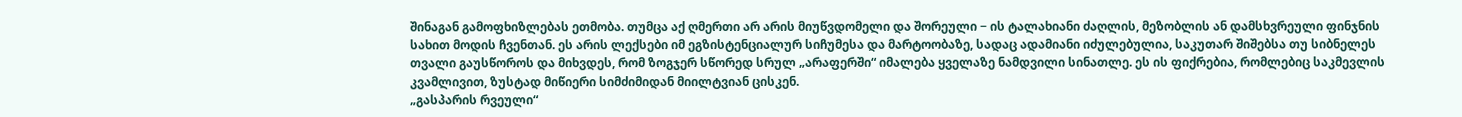შინაგან გამოფხიზლებას ეთმობა. თუმცა აქ ღმერთი არ არის მიუწვდომელი და შორეული − ის ტალახიანი ძაღლის, მეზობლის ან დამსხვრეული ფინჯნის სახით მოდის ჩვენთან. ეს არის ლექსები იმ ეგზისტენციალურ სიჩუმესა და მარტოობაზე, სადაც ადამიანი იძულებულია, საკუთარ შიშებსა თუ სიბნელეს თვალი გაუსწოროს და მიხვდეს, რომ ზოგჯერ სწორედ სრულ „არაფერში“ იმალება ყველაზე ნამდვილი სინათლე. ეს ის ფიქრებია, რომლებიც საკმევლის კვამლივით, ზუსტად მიწიერი სიმძიმიდან მიილტვიან ცისკენ.
„გასპარის რვეული“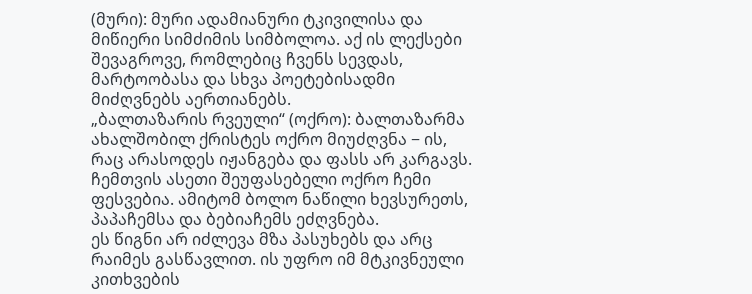(მური): მური ადამიანური ტკივილისა და მიწიერი სიმძიმის სიმბოლოა. აქ ის ლექსები შევაგროვე, რომლებიც ჩვენს სევდას, მარტოობასა და სხვა პოეტებისადმი მიძღვნებს აერთიანებს.
„ბალთაზარის რვეული“ (ოქრო): ბალთაზარმა ახალშობილ ქრისტეს ოქრო მიუძღვნა − ის, რაც არასოდეს იჟანგება და ფასს არ კარგავს. ჩემთვის ასეთი შეუფასებელი ოქრო ჩემი ფესვებია. ამიტომ ბოლო ნაწილი ხევსურეთს, პაპაჩემსა და ბებიაჩემს ეძღვნება.
ეს წიგნი არ იძლევა მზა პასუხებს და არც რაიმეს გასწავლით. ის უფრო იმ მტკივნეული კითხვების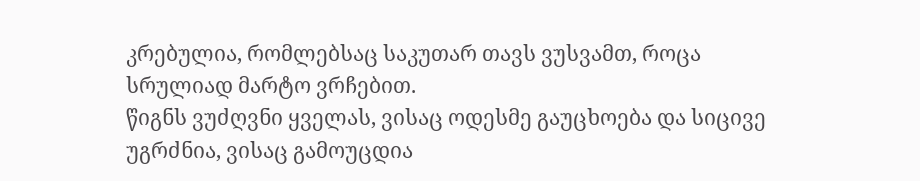კრებულია, რომლებსაც საკუთარ თავს ვუსვამთ, როცა სრულიად მარტო ვრჩებით.
წიგნს ვუძღვნი ყველას, ვისაც ოდესმე გაუცხოება და სიცივე უგრძნია, ვისაც გამოუცდია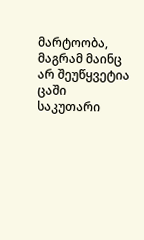მარტოობა, მაგრამ მაინც არ შეუწყვეტია ცაში საკუთარი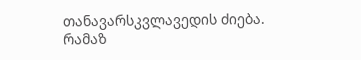თანავარსკვლავედის ძიება.
რამაზ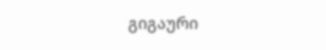გიგაური